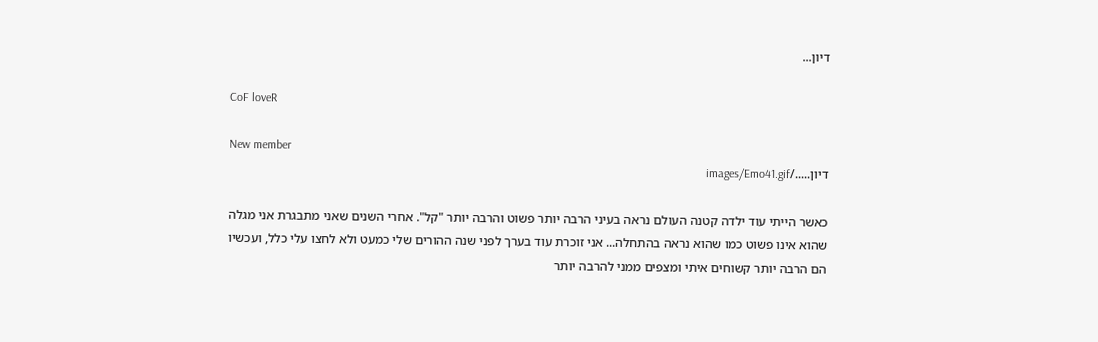דיון...

CoF loveR

New member
דיון...../images/Emo41.gif

כאשר הייתי עוד ילדה קטנה העולם נראה בעיני הרבה יותר פשוט והרבה יותר "קל". אחרי השנים שאני מתבגרת אני מגלה שהוא אינו פשוט כמו שהוא נראה בהתחלה... אני זוכרת עוד בערך לפני שנה ההורים שלי כמעט ולא לחצו עלי כלל, ועכשיו הם הרבה יותר קשוחים איתי ומצפים ממני להרבה יותר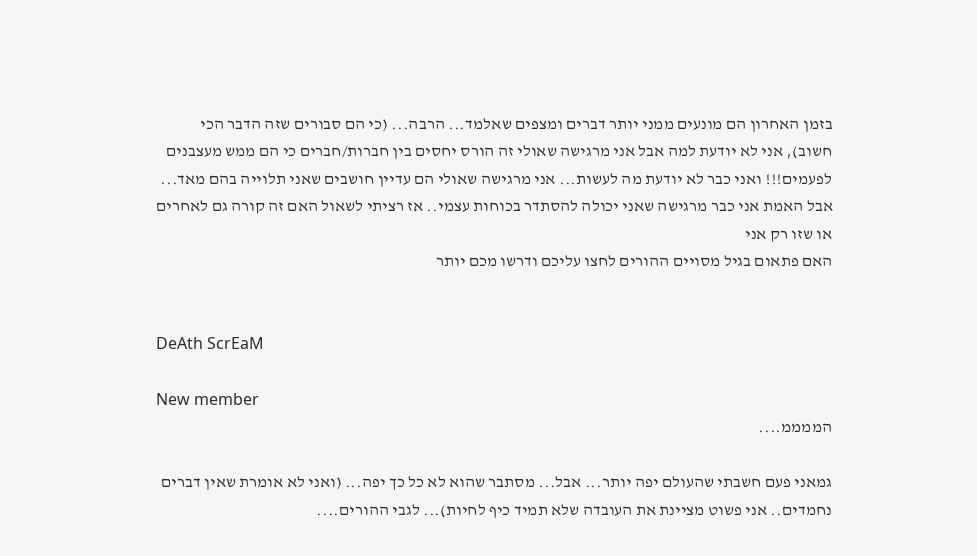בזמן האחרון הם מונעים ממני יותר דברים ומצפים שאלמד... הרבה... (כי הם סבורים שזה הדבר הכי חשוב), אני לא יודעת למה אבל אני מרגישה שאולי זה הורס יחסים בין חברות/חברים כי הם ממש מעצבנים לפעמים!!! ואני כבר לא יודעת מה לעשות... אני מרגישה שאולי הם עדיין חושבים שאני תלוייה בהם מאד... אבל האמת אני כבר מרגישה שאני יכולה להסתדר בכוחות עצמי.. אז רציתי לשאול האם זה קורה גם לאחרים או שזו רק אני
האם פתאום בגיל מסויים ההורים לחצו עליכם ודרשו מכם יותר


DeAth ScrEaM

New member
הממממ....

גמאני פעם חשבתי שהעולם יפה יותר... אבל... מסתבר שהוא לא כל כך יפה... (ואני לא אומרת שאין דברים נחמדים.. אני פשוט מציינת את העובדה שלא תמיד כיף לחיות)... לגבי ההורים....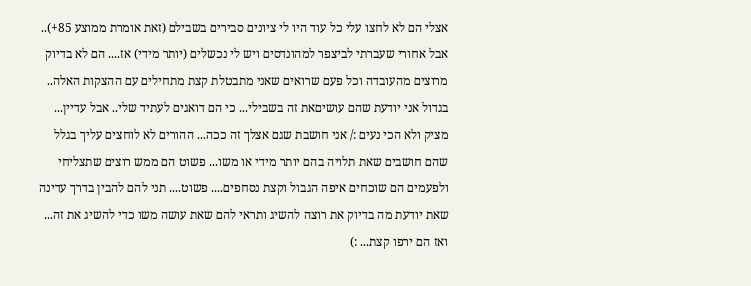אצלי הם לא לחצו עלי כל עוד היו לי ציונים סבירים בשבילם (זאת אומרת ממוצע 85+).. אבל אחורי שעברתי לביצפר למהונדסים ויש לי נכשלים (יותר מידי) אז.... הם לא בדיוק מרוצים מהעובדה וכל פעם שרואים שאני מתבטלת קצת מתחילים עם ההצקות האלה.. בגדול אני יודעת שהם עושיםאת זה בשבילי... כי הם דואגים לעתיד שלי.. אבל עדיין... מציק ולא הכי נעים :/ אני חושבת שגם אצלך זה ככה... ההורים לא לוחצים עליך בגלל שהם חושבים שאת תלויה בהם יותר מידי או משו... פשוט הם ממש רוצים שתצליחי ולפעמים הם שוכחים איפה הגבול וקצת נסחפים.... פשוט.... תני להם להבין בדרך עדינה שאת יודעת מה בדיוק את רוצה להשיג ותראי להם שאת עושה משו כדי להשיג את זה... ואז הם ירפו קצת... :)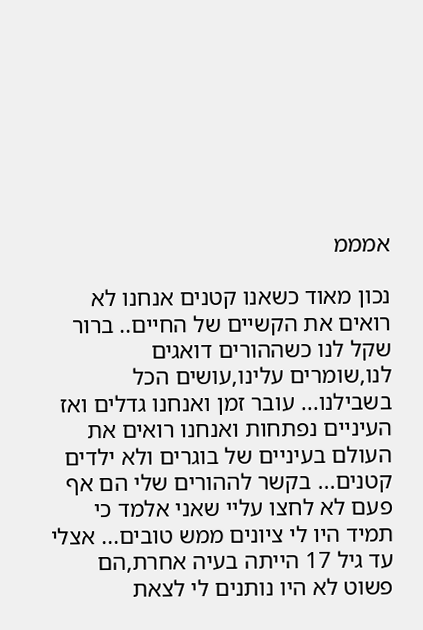אמממ

נכון מאוד כשאנו קטנים אנחנו לא רואים את הקשיים של החיים.. ברור שקל לנו כשההורים דואגים לנו,שומרים עלינו,עושים הכל בשבילנו... עובר זמן ואנחנו גדלים ואז העיניים נפתחות ואנחנו רואים את העולם בעיניים של בוגרים ולא ילדים קטנים... בקשר לההורים שלי הם אף פעם לא לחצו עליי שאני אלמד כי תמיד היו לי ציונים ממש טובים... אצלי עד גיל 17 הייתה בעיה אחרת,הם פשוט לא היו נותנים לי לצאת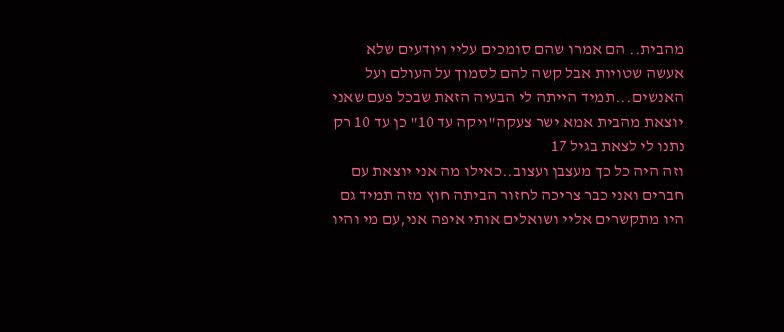מהבית.. הם אמרו שהם סומכים עליי ויודעים שלא אעשה שטויות אבל קשה להם לסמוך על העולם ועל האנשים...תמיד הייתה לי הבעיה הזאת שבכל פעם שאני יוצאת מהבית אמא ישר צעקה"ויקה עד 10" כן עד 10 רק נתנו לי לצאת בגיל 17
וזה היה כל כך מעצבן ועצוב..כאילו מה אני יוצאת עם חברים ואני כבר צריכה לחזור הביתה חוץ מזה תמיד גם היו מתקשרים אליי ושואלים אותי איפה אני,עם מי והיו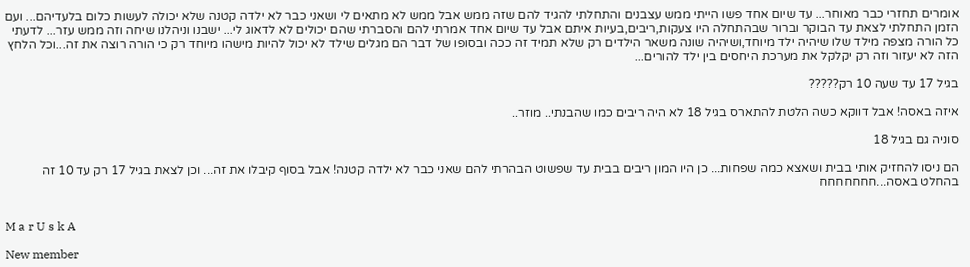אומרים תחזרי כבר מאוחר... עד שיום אחד פשו הייתי ממש עצבנים והתחלתי להגיד להם שזה ממש אבל ממש לא מתאים לי ושאני כבר לא ילדה קטנה שלא יכולה לעשות כלום בלעדיהם... ועם הזמן התחלתי לצאת עד הבוקר וברור שבהתחלה היו צעקות,ריבים,בעיות איתם אבל עד שיום אחד אמרתי להם והסברתי שהם יכולים לא לדאוג לי... ישבנו וניהלנו שיחה וזה ממש עזר... לדעתי כל הורה מצפה מילד שלו שיהיה ילד מיוחד,ושיהיה שונה משאר הילדים רק שלא תמיד זה ככה ובסופו של דבר הם מגלים שילד לא יכול להיות מישהו מיוחד רק כי הורה רוצה את זה...וכל הלחץ הזה לא יעזור וזה רק יקלקל את מערכת היחסים בין ילד להורים...

בגיל 17 עד שעה 10 רק?????

איזה באסה! אבל דווקא כשה הלטת להתארס בגיל 18 לא היה ריבים כמו שהבנתי.. מוזר..

סוניה גם בגיל 18

הם ניסו להחזיק אותי בבית ושאצא כמה שפחות... כן היו המון ריבים בבית עד שפשוט הבהרתי להם שאני כבר לא ילדה קטנה! אבל בסוף קיבלו את זה... וכן לצאת בגיל 17 רק עד 10 זה בהחלט באסה...חחחחחחח


M a r U s k A

New member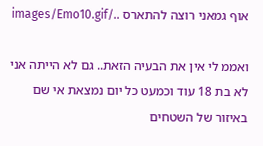אוף גמאני רוצה להתארס ../images/Emo10.gif

ואממ לי אין את הבעיה הזאת.. גם לא הייתה אני לא בת 18 עוד וכמעט כל יום נמצאת אי שם באיזור של השטחים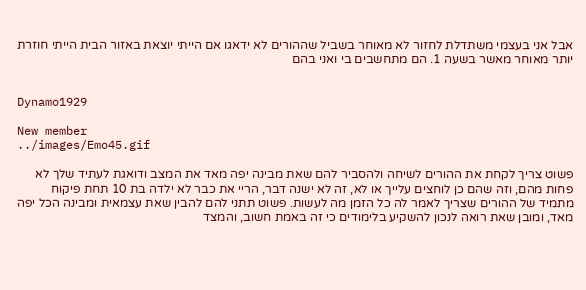אבל אני בעצמי משתדלת לחזור לא מאוחר בשביל שההורים לא ידאגו אם הייתי יוצאת באזור הבית הייתי חוזרת יותר מאוחר מאשר בשעה 1. הם מתחשבים בי ואני בהם


Dynamo1929

New member
../images/Emo45.gif

פשוט צריך לקחת את ההורים לשיחה ולהסביר להם שאת מבינה יפה מאד את המצב ודואגת לעתיד שלך לא פחות מהם, וזה שהם כן לוחצים עלייך או לא, זה לא ישנה דבר, הריי את כבר לא ילדה בת 10 תחת פיקוח מתמיד של ההורים שצריך לאמר לה כל הזמן מה לעשות. פשוט תתני להם להבין שאת עצמאית ומבינה הכל יפה מאד, ומובן שאת רואה לנכון להשקיע בלימודים כי זה באמת חשוב, והמצד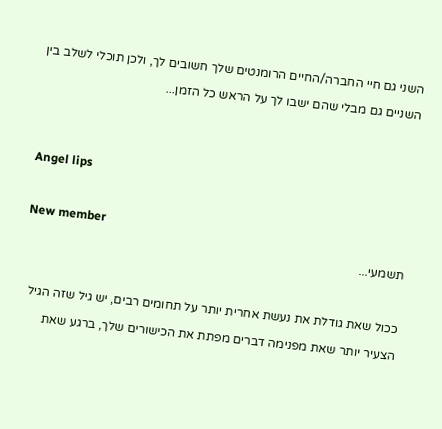השני גם חיי החברה/החיים הרומנטים שלך חשובים לך, ולכן תוכלי לשלב בין השניים גם מבלי שהם ישבו לך על הראש כל הזמן...


Angel lips

New member
תשמעי...

ככול שאת גודלת את נעשת אחרית יותר על תחומים רבים, יש גיל שזה הגיל הצעיר יותר שאת מפנימה דברים מפתת את הכישורים שלך, ברגע שאת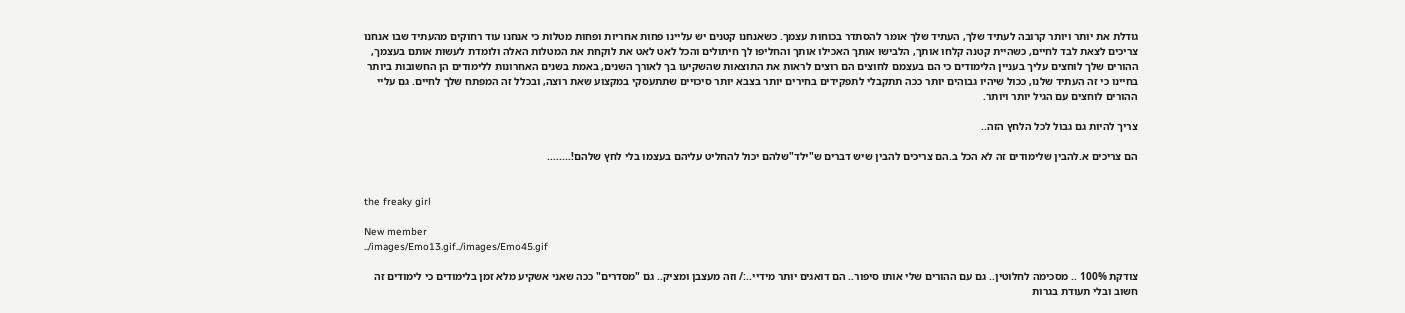גודלת את יותר ויותר קרובה לעתיד שלך, העתיד שלך אומר להסתדר בכוחות עצמך. כשאנחנו קטנים יש עליינו פחות אחריות ופחות מטלות כי אנחנו עוד רחוקים מהעתיד שבו אנחנו צריכים לצאת לבד לחיים, כשהיית קטנה קלחו אותך, הלבישו אותך האכילו אותך והחליפו לך חיתולים והכל לאט לאט את לוקחת את המטלות האלה ולומדת לעשות אותם בעצמך, ההורים שלך לוחצים עליך בעניין הלימודים כי הם בעצמם לחוצים הם רוצים לראות את התוצאות שהשקיעו בך לאורך השנים, באמת בשנים האחרונות ללימודים הן החשובות ביותר בחיינו כי זה העתיד שלנו, ככול שיהיו גבוהים יותר ככה תתקבלי לתפקידים בחירים יותר בצבא יותר סיכויים שתתעסקי במקצוע שאת רוצה, ובכלל זה המפתח שלך לחיים. גם עליי ההורים לוחצים עם הגיל יותר ויותר.

צריך להיות גם גבול לכל הלחץ הזה..

הם צריכים א.להבין שלימודים זה לא הכל ב.הם צריכים להבין שיש דברים ש"ילד"שלהם יכול להחליט עליהם בעצמו בלי לחץ שלהם!........


the freaky girl

New member
../images/Emo13.gif../images/Emo45.gif

צודקת 100% .. מסכימה לחלוטין.. גם עם ההורים שלי אותו סיפור.. הם דואגים יותר מידיי..:/ וזה מעצבן ומציק.. גם "מסדרים" ככה שאני אשקיע מלא זמן בלימודים כי לימודים זה חשוב ובלי תעודת בגרות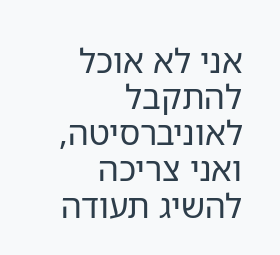אני לא אוכל להתקבל לאוניברסיטה, ואני צריכה להשיג תעודה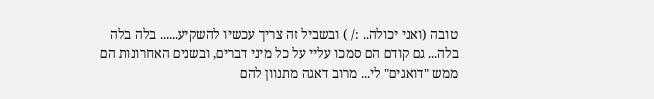טובה (ואני יכולה.. :/ ) ובשביל זה צריך עכשיו להשקיע...... בלה בלה בלה... גם קודם הם סמכו עליי על כל מיני דברים, ובשנים האחרונות הם ממש "דואגים" לי... מרוב דאגה מתנוון להם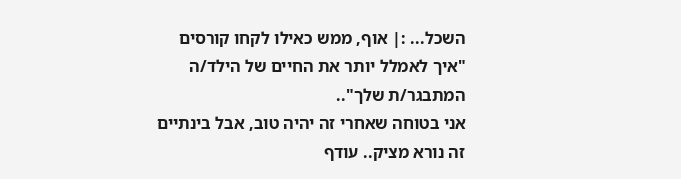השכל... :| אוף, ממש כאילו לקחו קורסים "איך לאמלל יותר את החיים של הילד/ה המתבגר/ת שלך"..
אני בטוחה שאחרי זה יהיה טוב, אבל בינתיים זה נורא מציק.. עודף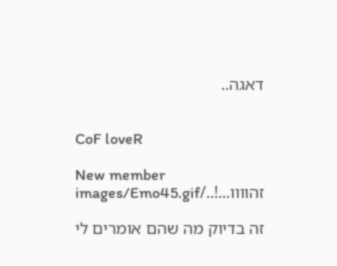דאגה..


CoF loveR

New member
זהוווו...!../images/Emo45.gif

זה בדיוק מה שהם אומרים לי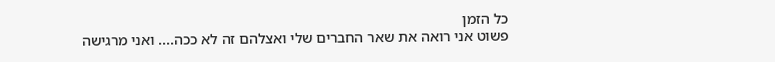כל הזמן
פשוט אני רואה את שאר החברים שלי ואצלהם זה לא ככה.... ואני מרגישה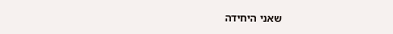שאני היחידה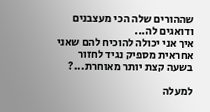שההורים שלה הכי מעצבנים ודואגים לה...
איך אני יכולה להוכיח להם שאני אחראית מספיק נגיד לחזור בשעה קצת יותר מאוחרת...?

למעלה